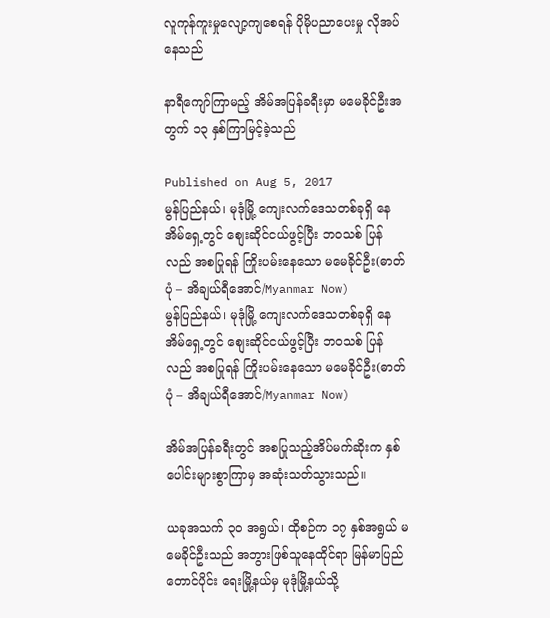လူကုန်ကူးမှုလျော့ကျစေရန် ပိုမိုပညာပေးမှု လိုအပ်နေသည်

နာရီကျော်ကြာမည့် အိမ်အပြန်ခရီးမှာ မမေခိုင်ဦးအတွက် ၁၃ နှစ်ကြာမြင့်ခဲ့သည်

Published on Aug 5, 2017
မွန်ပြည်နယ်၊ မုဒုံမြို့ ကျေးလက်ဒေသတစ်ခုရှိ နေအိမ်ရှေ့တွင် စျေးဆိုင်ငယ်ဖွင့်ပြီး ဘဝသစ် ပြန်လည် အစပြုရန် ကြိုးပမ်းနေသော မမေခိုင်ဦး(ဓာတ်ပုံ – အိချယ်ရီအောင်/Myanmar Now)
မွန်ပြည်နယ်၊ မုဒုံမြို့ ကျေးလက်ဒေသတစ်ခုရှိ နေအိမ်ရှေ့တွင် စျေးဆိုင်ငယ်ဖွင့်ပြီး ဘဝသစ် ပြန်လည် အစပြုရန် ကြိုးပမ်းနေသော မမေခိုင်ဦး(ဓာတ်ပုံ – အိချယ်ရီအောင်/Myanmar Now)

အိမ်အပြန်ခရီးတွင် အစပြုသည့်အိပ်မက်ဆိုးက နှစ်ပေါင်းများစွာကြာမှ အဆုံးသတ်သွားသည်။

ယခုအသက် ၃ဝ အရွယ်၊ ထိုစဉ်က ၁၇ နှစ်အရွယ် မမေခိုင်ဦးသည် အဘွားဖြစ်သူနေထိုင်ရာ မြန်မာပြည် တောင်ပိုင်း ရေးမြို့နယ်မှ မုဒုံမြို့နယ်သို့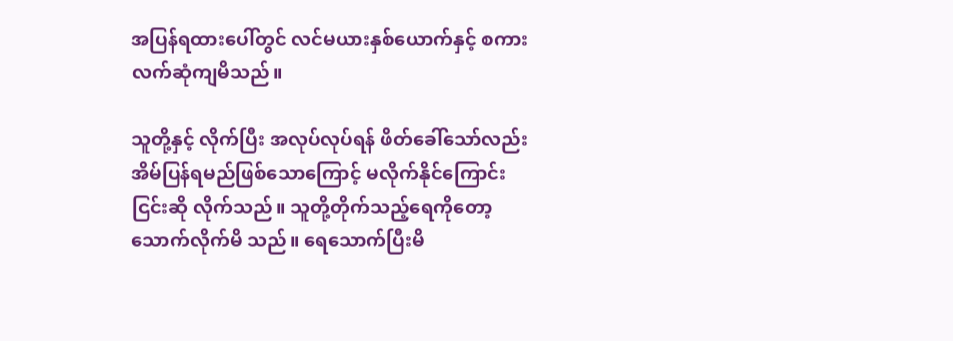အပြန်ရထားပေါ်တွင် လင်မယားနှစ်ယောက်နှင့် စကားလက်ဆုံကျမိသည်။

သူတို့နှင့် လိုက်ပြီး အလုပ်လုပ်ရန် ဖိတ်ခေါ်သော်လည်း အိမ်ပြန်ရမည်ဖြစ်သောကြောင့် မလိုက်နိုင်ကြောင်း ငြင်းဆို လိုက်သည်။ သူတို့တိုက်သည့်ရေကိုတော့ သောက်လိုက်မိ သည်။ ရေသောက်ပြီးမိ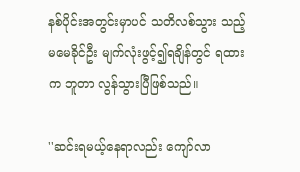နစ်ပိုင်းအတွင်းမှာပင် သတိလစ်သွား သည့်မမေခိုင်ဦး မျက်လုံးဖွင့်၍ရချိန်တွင် ရထားက ဘူတာ လွန်သွားပြီဖြစ်သည်။

''ဆင်းရမယ့်နေရာလည်း ကျော်လာ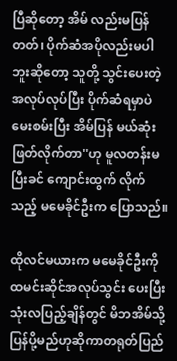ပြီဆိုတော့ အိမ် လည်းမပြန်တတ်၊ ပိုက်ဆံအပိုလည်းမပါဘူးဆိုတော့ သူတို့ သွင်းပေးတဲ့အလုပ်လုပ်ပြီး ပိုက်ဆံရမှာပဲ မေးစမ်းပြီး အိမ်ပြန် မယ်ဆုံးဖြတ်လိုက်တာ''ဟု မူလတန်းမပြီးခင် ကျောင်းထွက် လိုက်သည့် မမေခိုင်ဦးက ပြောသည်။

ထိုလင်မယားက မမေခိုင်ဦးကို ထမင်းဆိုင်အလုပ်သွင်း ပေးပြီး သုံးလပြည့်ချိန်တွင် မိဘအိမ်သို့ပြန်ပို့မည်ဟုဆိုကာတရုတ်ပြည်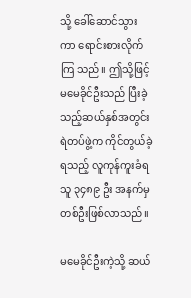သို့ ခေါ်ဆောင်သွားကာ ရောင်းစားလိုက်ကြ သည်။ ဤသို့ဖြင့် မမေခိုင်ဦးသည် ပြီးခဲ့သည့်ဆယ်နှစ်အတွင်း ရဲတပ်ဖွဲ့က ကိုင်တွယ်ခဲ့ရသည့် လူကုန်ကူးခံရသူ ၃၄၈၉ ဦး အနက်မှ တစ်ဦးဖြစ်လာသည်။

မမေခိုင်ဦးကဲ့သို့ ဆယ်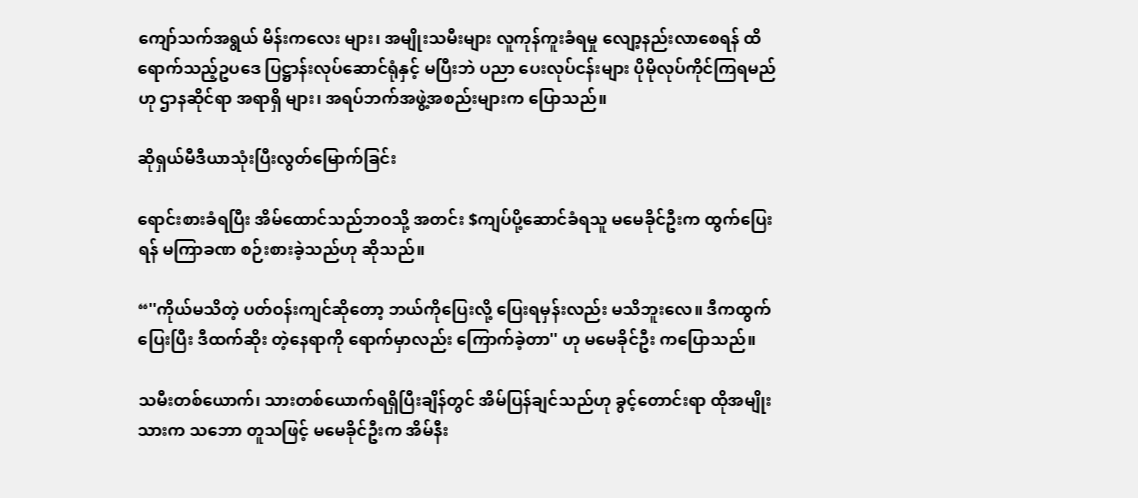ကျော်သက်အရွယ် မိန်းကလေး များ၊ အမျိုးသမီးများ လူကုန်ကူးခံရမှု လျော့နည်းလာစေရန် ထိရောက်သည့်ဥပဒေ ပြဋ္ဌာန်းလုပ်ဆောင်ရုံနှင့် မပြီးဘဲ ပညာ ပေးလုပ်ငန်းများ ပိုမိုလုပ်ကိုင်ကြရမည်ဟု ဌာနဆိုင်ရာ အရာရှိ များ၊ အရပ်ဘက်အဖွဲ့အစည်းများက ပြောသည်။

ဆိုရှယ်မီဒီယာသုံးပြီးလွတ်မြောက်ခြင်း

ရောင်းစားခံရပြီး အိမ်ထောင်သည်ဘဝသို့ အတင်း $ကျပ်ပို့ဆောင်ခံရသူ မမေခိုင်ဦးက ထွက်ပြေးရန် မကြာခဏ စဉ်းစားခဲ့သည်ဟု ဆိုသည်။

“''ကိုယ်မသိတဲ့ ပတ်ဝန်းကျင်ဆိုတော့ ဘယ်ကိုပြေးလို့ ပြေးရမှန်းလည်း မသိဘူးလေ။ ဒီကထွက်ပြေးပြီး ဒီထက်ဆိုး တဲ့နေရာကို ရောက်မှာလည်း ကြောက်ခဲ့တာ'' ဟု မမေခိုင်ဦး ကပြောသည်။

သမီးတစ်ယောက်၊ သားတစ်ယောက်ရရှိပြီးချိန်တွင် အိမ်ပြန်ချင်သည်ဟု ခွင့်တောင်းရာ ထိုအမျိုးသားက သဘော တူသဖြင့် မမေခိုင်ဦးက အိမ်နီး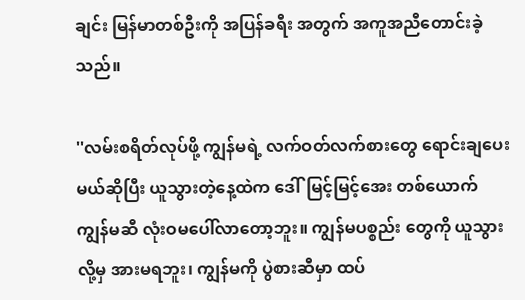ချင်း မြန်မာတစ်ဦးကို အပြန်ခရီး အတွက် အကူအညီတောင်းခဲ့သည်။

''လမ်းစရိတ်လုပ်ဖို့ ကျွန်မရဲ့ လက်ဝတ်လက်စားတွေ ရောင်းချပေးမယ်ဆိုပြီး ယူသွားတဲ့နေ့ထဲက ဒေါ်မြင့်မြင့်အေး တစ်ယောက် ကျွန်မဆီ လုံးဝမပေါ်လာတော့ဘူး။ ကျွန်မပစ္စည်း တွေကို ယူသွားလို့မှ အားမရဘူး၊ ကျွန်မကို ပွဲစားဆီမှာ ထပ်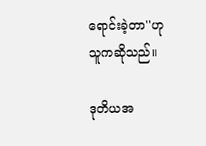ရောင်းခဲ့တာ''ဟု သူကဆိုသည်။

ဒုတိယအ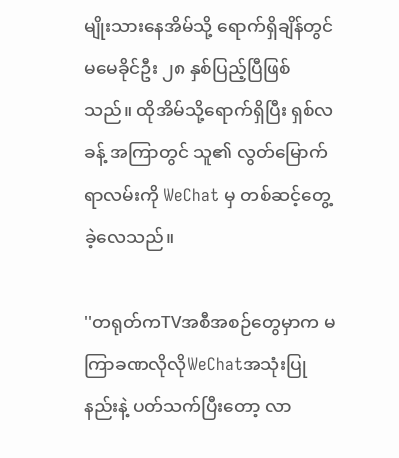မျိုးသားနေအိမ်သို့ ရောက်ရှိချိန်တွင် မမေခိုင်ဦး ၂၈ နှစ်ပြည့်ပြီဖြစ်သည်။ ထိုအိမ်သို့ရောက်ရှိပြီး ရှစ်လခန့် အကြာတွင် သူ၏ လွတ်မြောက်ရာလမ်းကို WeChat မှ တစ်ဆင့်တွေ့ခဲ့လေသည်။

''တရုတ်ကTVအစီအစဉ်တွေမှာက မကြာခဏလိုလိုWeChatအသုံးပြုနည်းနဲ့ ပတ်သက်ပြီးတော့ လာ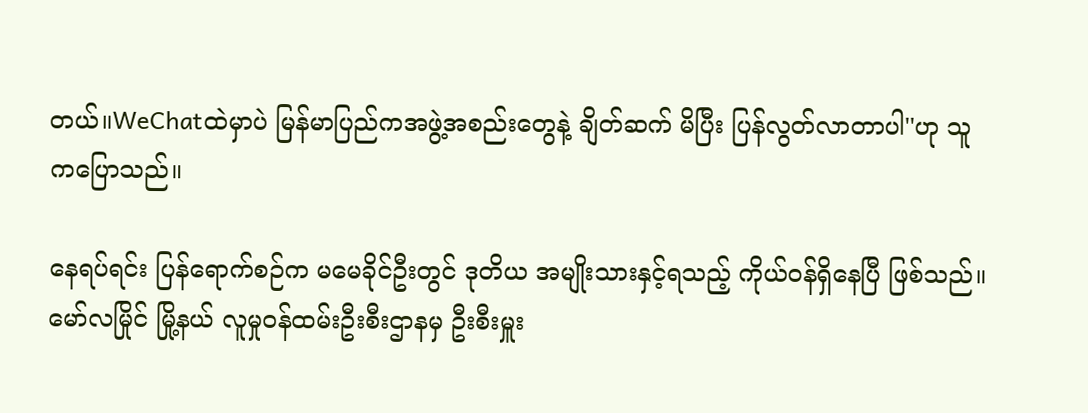တယ်။WeChatထဲမှာပဲ မြန်မာပြည်ကအဖွဲ့အစည်းတွေနဲ့ ချိတ်ဆက် မိပြီး ပြန်လွတ်လာတာပါ''ဟု သူကပြောသည်။

နေရပ်ရင်း ပြန်ရောက်စဉ်က မမေခိုင်ဦးတွင် ဒုတိယ အမျိုးသားနှင့်ရသည့် ကိုယ်ဝန်ရှိနေပြီ ဖြစ်သည်။ မော်လမြိုင် မြို့နယ် လူမှုဝန်ထမ်းဦးစီးဌာနမှ ဦးစီးမှူး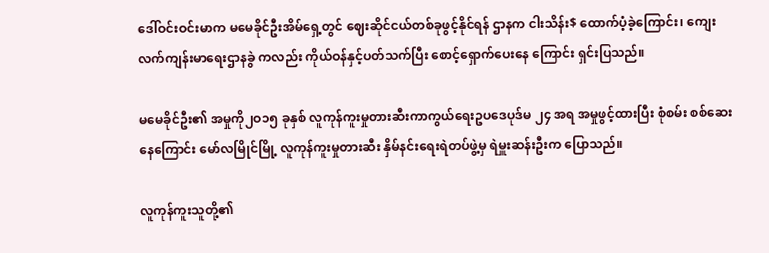ဒေါ်ဝင်းဝင်းမာက မမေခိုင်ဦးအိမ်ရှေ့တွင် ဈေးဆိုင်ငယ်တစ်ခုဖွင့်နိုင်ရန် ဌာနက ငါးသိန်း$ ထောက်ပံ့ခဲ့ကြောင်း၊ ကျေးလက်ကျန်းမာရေးဌာနခွဲ ကလည်း ကိုယ်ဝန်နှင့်ပတ်သက်ပြီး စောင့်ရှောက်ပေးနေ ကြောင်း ရှင်းပြသည်။

မမေခိုင်ဦး၏ အမှုကို၂ဝ၁၅ ခုနှစ် လူကုန်ကူးမှုတားဆီးကာကွယ်ရေးဥပဒေပုဒ်မ ၂၄ အရ အမှုဖွင့်ထားပြီး စုံစမ်း စစ်ဆေးနေကြောင်း မော်လမြိုင်မြို့ လူကုန်ကူးမှုတားဆီး နှိမ်နင်းရေးရဲတပ်ဖွဲ့မှ ရဲမှူးဆန်းဦးက ပြောသည်။

လူကုန်ကူးသူတို့၏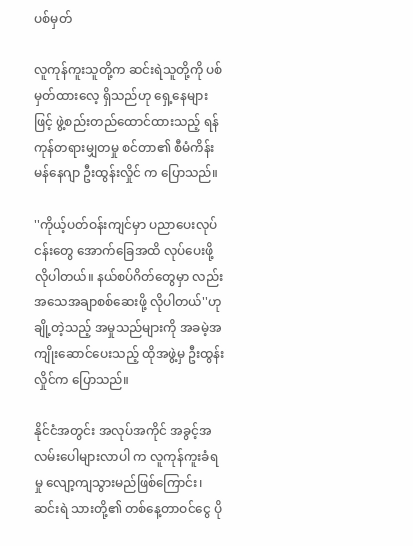ပစ်မှတ်

လူကုန်ကူးသူတို့က ဆင်းရဲသူတို့ကို ပစ်မှတ်ထားလေ့ ရှိသည်ဟု ရှေ့နေများဖြင့် ဖွဲ့စည်းတည်ထောင်ထားသည့် ရန်ကုန်တရားမျှတမှု စင်တာ၏ စီမံကိန်းမန်နေဂျာ ဦးထွန်းလှိုင် က ပြောသည်။

''ကိုယ့်ပတ်ဝန်းကျင်မှာ ပညာပေးလုပ်ငန်းတွေ အောက်ခြေအထိ လုပ်ပေးဖို့လိုပါတယ်။ နယ်စပ်ဂိတ်တွေမှာ လည်း အသေအချာစစ်ဆေးဖို့ လိုပါတယ်''ဟု ချို့တဲ့သည့် အမှုသည်များကို အခမဲ့အကျိုးဆောင်ပေးသည့် ထိုအဖွဲ့မှ ဦးထွန်းလှိုင်က ပြောသည်။

နိုင်ငံအတွင်း အလုပ်အကိုင် အခွင့်အလမ်းပေါများလာပါ က လူကုန်ကူးခံရမှု လျော့ကျသွားမည်ဖြစ်ကြောင်း၊ ဆင်းရဲ သားတို့၏ တစ်နေ့တာဝင်ငွေ ပို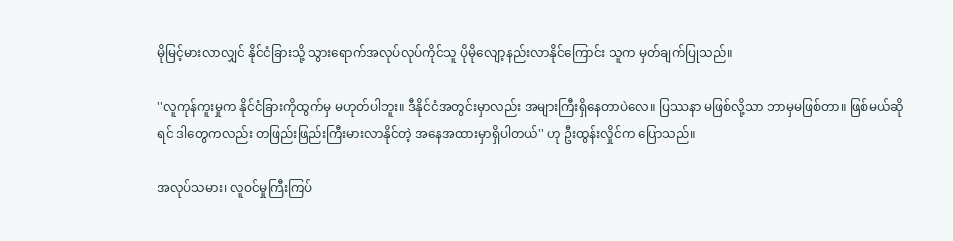မိုမြင့်မားလာလျှင် နိုင်ငံခြားသို့ သွားရောက်အလုပ်လုပ်ကိုင်သူ ပိုမိုလျော့နည်းလာနိုင်ကြောင်း သူက မှတ်ချက်ပြုသည်။

''လူကုန်ကူးမှုက နိုင်ငံခြားကိုထွက်မှ မဟုတ်ပါဘူး။ ဒီနိုင်ငံအတွင်းမှာလည်း အများကြီးရှိနေတာပဲလေ။ ပြဿနာ မဖြစ်လို့သာ ဘာမှမဖြစ်တာ။ ဖြစ်မယ်ဆိုရင် ဒါတွေကလည်း တဖြည်းဖြည်းကြီးမားလာနိုင်တဲ့ အနေအထားမှာရှိပါတယ်'' ဟု ဦးထွန်းလှိုင်က ပြောသည်။

အလုပ်သမား၊ လူဝင်မှုကြီးကြပ်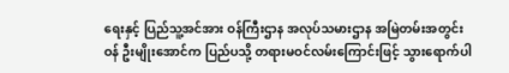ရေးနှင့် ပြည်သူ့အင်အား ဝန်ကြီးဌာန အလုပ်သမားဌာန အမြဲတမ်းအတွင်းဝန် ဦးမျိုးအောင်က ပြည်ပသို့ တရားမဝင်လမ်းကြောင်းဖြင့် သွားရောက်ပါ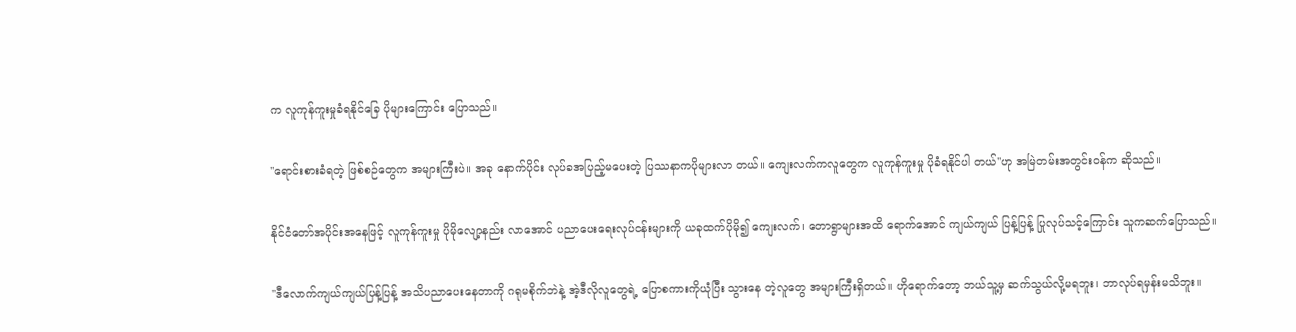က လူကုန်ကူးမှုခံရနိုင်ခြေ ပိုများကြောင်း ပြောသည်။

''ရောင်းစားခံရတဲ့ ဖြစ်စဉ်တွေက အများကြီးပဲ။ အခု နောက်ပိုင်း လုပ်ခအပြည့်မပေးတဲ့ ပြဿနာကပိုများလာ တယ်။ ကျေးလက်ကလူတွေက လူကုန်ကူးမှု ပိုခံရနိုင်ပါ တယ်''ဟု အမြဲတမ်းအတွင်းဝန်က ဆိုသည်။

နိုင်ငံတော်အပိုင်းအနေဖြင့် လူကုန်ကူးမှု ပိုမိုလျော့နည်း လာအောင် ပညာပေးရေးလုပ်ငန်းများကို ယခုထက်ပိုမို၍ ကျေးလက်၊ တောရွာများအထိ ရောက်အောင် ကျယ်ကျယ် ပြန့်ပြန့် ပြုလုပ်သင့်ကြောင်း သူကဆက်ပြောသည်။

''ဒီလောက်ကျယ်ကျယ်ပြန့်ပြန့် အသိပညာပေးနေတာကို ဂရုမစိုက်ဘဲနဲ့ အဲ့ဒီလိုလူတွေရဲ့ ပြောစကားကိုယုံပြီး သွားနေ တဲ့လူတွေ အများကြီးရှိတယ်။ ဟိုရောက်တော့ ဘယ်သူ့မှ ဆက်သွယ်လို့မရဘူး၊ ဘာလုပ်ရမှန်းမသိဘူး။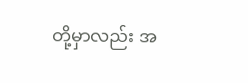တို့မှာလည်း အ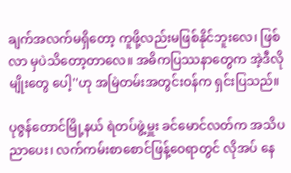ချက်အလက်မရှိတော့ ကူဖို့လည်းမဖြစ်နိုင်ဘူးလေ၊ ဖြစ်လာ မှပဲသိတော့တာလေ။ အဓိကပြဿနာတွေက အဲ့ဒီလိုမျိုးတွေ ပေါ့''ဟု အမြဲတမ်းအတွင်းဝန်က ရှင်းပြသည်။

ပုဇွန်တောင်မြို့နယ် ရဲတပ်ဖွဲ့မှူး ခင်မောင်လတ်က အသိပညာပေး၊ လက်ကမ်းစာစောင်ဖြန့်ဝေရာတွင် လိုအပ် နေ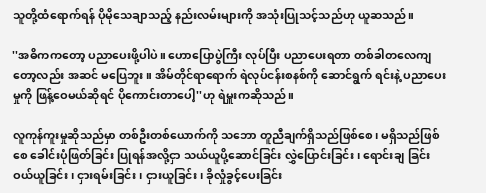သူတို့ထံရောက်ရန် ပိုမိုသေချာသည့် နည်းလမ်းများကို အသုံးပြုသင့်သည်ဟု ယူဆသည်။

''အဓိကကတော့ ပညာပေးဖို့ပါပဲ။ ဟောပြောပွဲကြီး လုပ်ပြီး ပညာပေးရတာ တစ်ခါတလေကျတော့လည်း အဆင် မပြေဘူး။ အိမ်တိုင်ရာရောက် ရဲလုပ်ငန်းစနစ်ကို ဆောင်ရွက် ရင်းနဲ့ ပညာပေးမှုကို ဖြန့်ဝေမယ်ဆိုရင် ပိုကောင်းတာပေါ့''ဟု ရဲမှူးကဆိုသည်။

လူကုန်ကူးမှုဆိုသည်မှာ တစ်ဦးတစ်ယောက်ကို သဘော တူညီချက်ရှိသည်ဖြစ်စေ၊ မရှိသည်ဖြစ်စေ ခေါင်းပုံဖြတ်ခြင်း ပြုရန်အလို့ငှာ သယ်ယူပို့ဆောင်ခြင်း လွှဲပြောင်းခြင်း၊ ရောင်းချ ခြင်း ဝယ်ယူခြင်း၊ ငှားရမ်းခြင်း၊ ငှားယူခြင်း၊ ခိုလှုံခွင့်ပေးခြင်း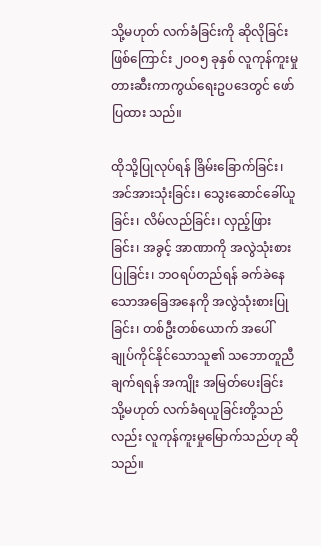သို့မဟုတ် လက်ခံခြင်းကို ဆိုလိုခြင်းဖြစ်ကြောင်း ၂ဝဝ၅ ခုနှစ် လူကုန်ကူးမှုတားဆီးကာကွယ်ရေးဥပဒေတွင် ဖော်ပြထား သည်။

ထိုသို့ပြုလုပ်ရန် ခြိမ်းခြောက်ခြင်း၊ အင်အားသုံးခြင်း၊ သွေးဆောင်ခေါ်ယူခြင်း၊ လိမ်လည်ခြင်း၊ လှည့်ဖြားခြင်း၊ အခွင့် အာဏာကို အလွဲသုံးစားပြုခြင်း၊ ဘဝရပ်တည်ရန် ခက်ခဲနေ သောအခြေအနေကို အလွဲသုံးစားပြုခြင်း၊ တစ်ဦးတစ်ယောက် အပေါ် ချုပ်ကိုင်နိုင်သောသူ၏ သဘောတူညီချက်ရရန် အကျိုး အမြတ်ပေးခြင်း သို့မဟုတ် လက်ခံရယူခြင်းတို့သည်လည်း လူကုန်ကူးမှုမြောက်သည်ဟု ဆိုသည်။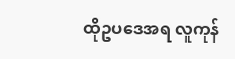ထိုဥပဒေအရ လူကုန်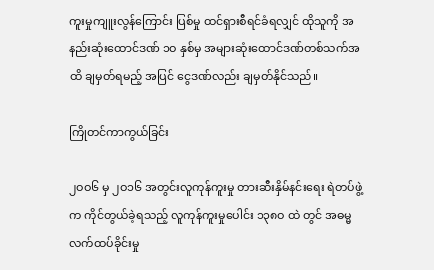ကူးမှုကျူးလွန်ကြောင်း ပြစ်မှု ထင်ရှားစီရင်ခံရလျှင် ထိုသူကို အနည်းဆုံးထောင်ဒဏ် ၁ဝ နှစ်မှ အများဆုံးထောင်ဒဏ်တစ်သက်အထိ ချမှတ်ရမည့် အပြင် ငွေဒဏ်လည်း ချမှတ်နိုင်သည်။

ကြိုတင်ကာကွယ်ခြင်း

၂ဝဝ၆ မှ ၂ဝ၁၆ အတွင်းလူကုန်ကူးမှု တားဆီးနှိမ်နင်းရေး ရဲတပ်ဖွဲ့က ကိုင်တွယ်ခဲ့ရသည့် လူကုန်ကူးမှုပေါင်း ၁၃၈ဝ ထဲ တွင် အဓမ္မလက်ထပ်ခိုင်းမှု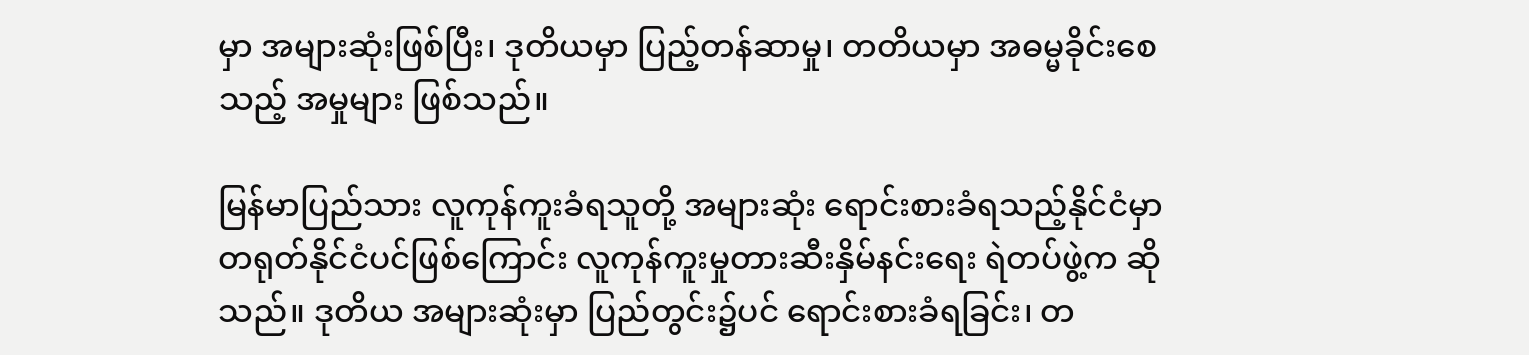မှာ အများဆုံးဖြစ်ပြီး၊ ဒုတိယမှာ ပြည့်တန်ဆာမှု၊ တတိယမှာ အဓမ္မခိုင်းစေသည့် အမှုများ ဖြစ်သည်။

မြန်မာပြည်သား လူကုန်ကူးခံရသူတို့ အများဆုံး ရောင်းစားခံရသည့်နိုင်ငံမှာ တရုတ်နိုင်ငံပင်ဖြစ်ကြောင်း လူကုန်ကူးမှုတားဆီးနှိမ်နင်းရေး ရဲတပ်ဖွဲ့က ဆိုသည်။ ဒုတိယ အများဆုံးမှာ ပြည်တွင်း၌ပင် ရောင်းစားခံရခြင်း၊ တ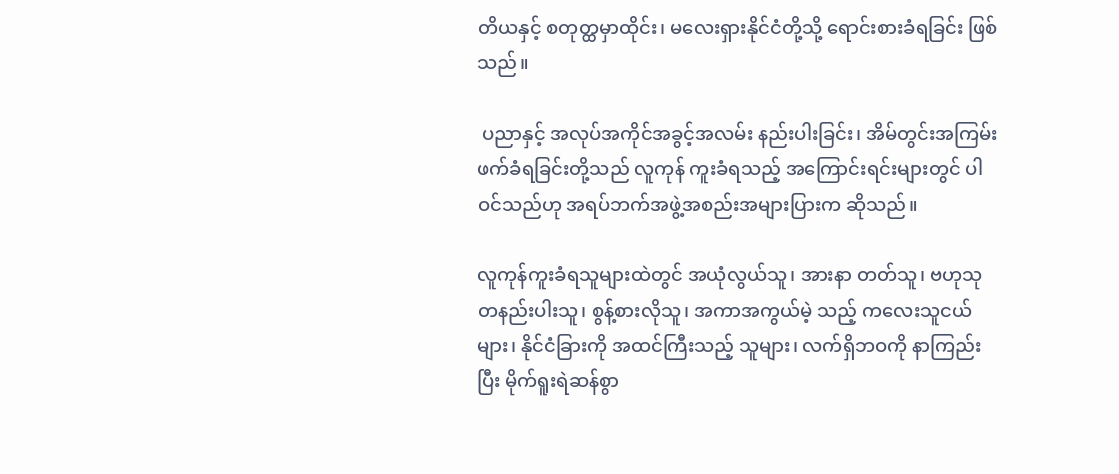တိယနှင့် စတုတ္ထမှာထိုင်း၊ မလေးရှားနိုင်ငံတို့သို့ ရောင်းစားခံရခြင်း ဖြစ်သည်။

 ပညာနှင့် အလုပ်အကိုင်အခွင့်အလမ်း နည်းပါးခြင်း၊ အိမ်တွင်းအကြမ်းဖက်ခံရခြင်းတို့သည် လူကုန် ကူးခံရသည့် အကြောင်းရင်းများတွင် ပါဝင်သည်ဟု အရပ်ဘက်အဖွဲ့အစည်းအများပြားက ဆိုသည်။

လူကုန်ကူးခံရသူများထဲတွင် အယုံလွယ်သူ၊ အားနာ တတ်သူ၊ ဗဟုသုတနည်းပါးသူ၊ စွန့်စားလိုသူ၊ အကာအကွယ်မဲ့ သည့် ကလေးသူငယ်များ၊ နိုင်ငံခြားကို အထင်ကြီးသည့် သူများ၊ လက်ရှိဘဝကို နာကြည်းပြီး မိုက်ရူးရဲဆန်စွာ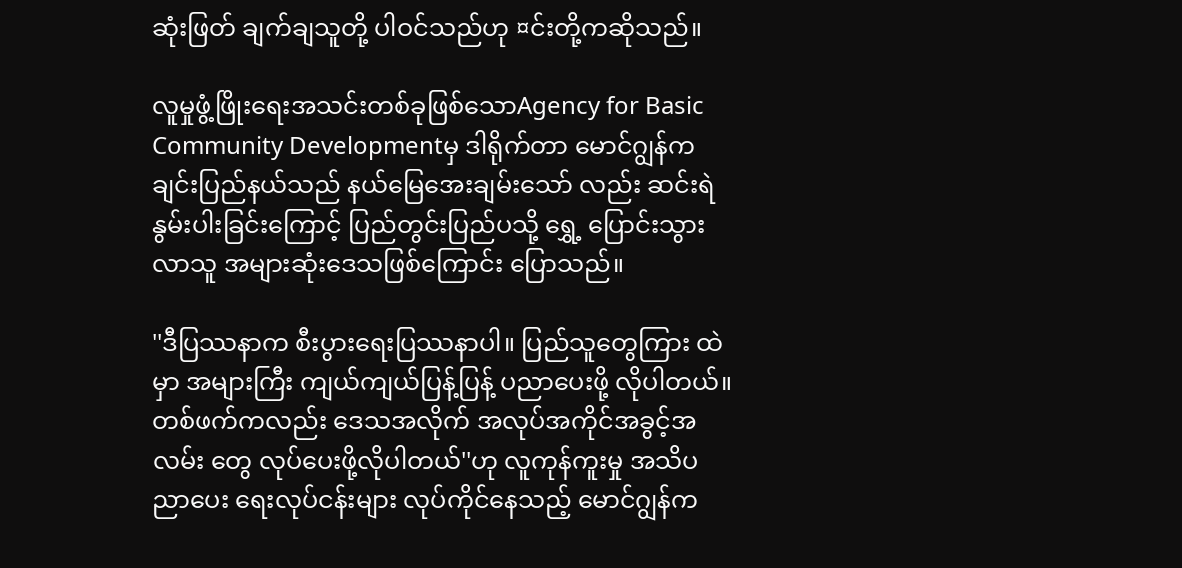ဆုံးဖြတ် ချက်ချသူတို့ ပါဝင်သည်ဟု ¤င်းတို့ကဆိုသည်။

လူမှုဖွံ့ဖြိုးရေးအသင်းတစ်ခုဖြစ်သောAgency for Basic Community Developmentမှ ဒါရိုက်တာ မောင်ဂျွန်က ချင်းပြည်နယ်သည် နယ်မြေအေးချမ်းသော် လည်း ဆင်းရဲနွမ်းပါးခြင်းကြောင့် ပြည်တွင်းပြည်ပသို့ ရွှေ့ ပြောင်းသွားလာသူ အများဆုံးဒေသဖြစ်ကြောင်း ပြောသည်။

''ဒီပြဿနာက စီးပွားရေးပြဿနာပါ။ ပြည်သူတွေကြား ထဲမှာ အများကြီး ကျယ်ကျယ်ပြန့်ပြန့် ပညာပေးဖို့ လိုပါတယ်။ တစ်ဖက်ကလည်း ဒေသအလိုက် အလုပ်အကိုင်အခွင့်အလမ်း တွေ လုပ်ပေးဖို့လိုပါတယ်''ဟု လူကုန်ကူးမှု အသိပညာပေး ရေးလုပ်ငန်းများ လုပ်ကိုင်နေသည့် မောင်ဂျွန်က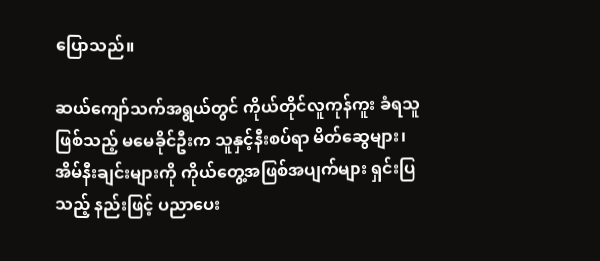ပြောသည်။

ဆယ်ကျော်သက်အရွယ်တွင် ကိုယ်တိုင်လူကုန်ကူး ခံရသူဖြစ်သည့် မမေခိုင်ဦးက သူနှင့်နီးစပ်ရာ မိတ်ဆွေများ၊ အိမ်နီးချင်းများကို ကိုယ်တွေ့အဖြစ်အပျက်များ ရှင်းပြသည့် နည်းဖြင့် ပညာပေး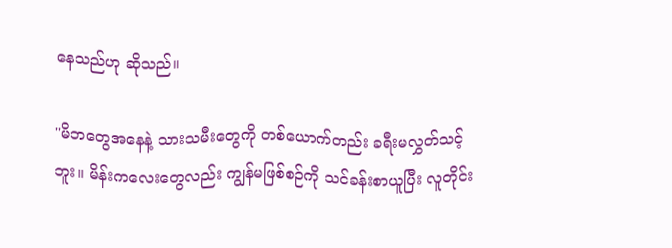နေသည်ဟု ဆိုသည်။

''မိဘတွေအနေနဲ့ သားသမီးတွေကို တစ်ယောက်တည်း ခရီးမလွှတ်သင့်ဘူး။ မိန်းကလေးတွေလည်း ကျွန်မဖြစ်စဉ်ကို သင်ခန်းစာယူပြီး လူတိုင်း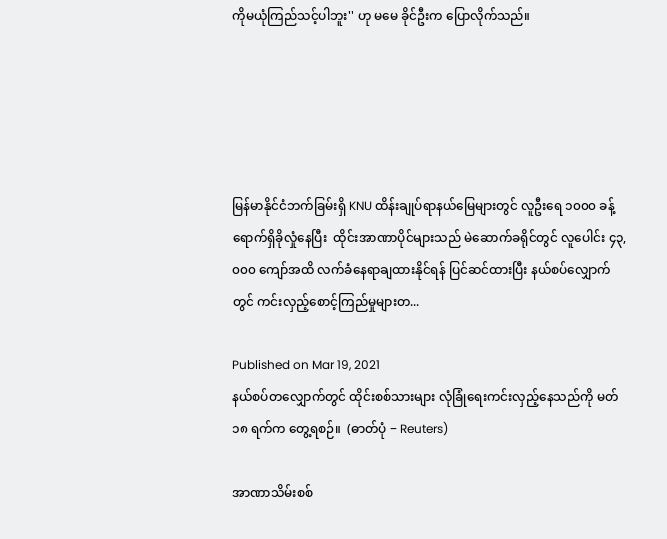ကိုမယုံကြည်သင့်ပါဘူး'' ဟု မမေ ခိုင်ဦးက ပြောလိုက်သည်။





မြန်မာနိုင်ငံဘက်ခြမ်းရှိ KNU ထိန်းချုပ်ရာနယ်မြေများတွင် လူဦးရေ ၁၀၀၀ ခန့် ရောက်ရှိခိုလှုံနေပြီး  ထိုင်းအာဏာပိုင်များသည် မဲဆောက်ခရိုင်တွင် လူပေါင်း ၄၃,၀၀၀ ကျော်အထိ လက်ခံနေရာချထားနိုင်ရန် ပြင်ဆင်ထားပြီး နယ်စပ်လျှောက်တွင် ကင်းလှည့်စောင့်ကြည်မှုများတ...

Published on Mar 19, 2021
နယ်စပ်တလျှောက်တွင် ထိုင်းစစ်သားများ လုံခြုံရေးကင်းလှည့်နေသည်ကို မတ် ၁၈ ရက်က တွေ့ရစဉ်။  (ဓာတ်ပုံ − Reuters)

အာဏာသိမ်းစစ်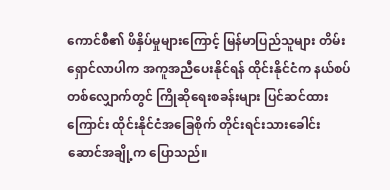ကောင်စီ၏ ဖိနှိပ်မှုများကြောင့် မြန်မာပြည်သူများ တိမ်းရှောင်လာပါက အကူအညီပေးနိုင်ရန် ထိုင်းနိုင်ငံက နယ်စပ်တစ်လျှောက်တွင် ကြိုဆိုရေးစခန်းများ ပြင်ဆင်ထားကြောင်း ထိုင်းနိုင်ငံအခြေစိုက် တိုင်းရင်းသားခေါင်းဆောင်အချို့က ပြောသည်။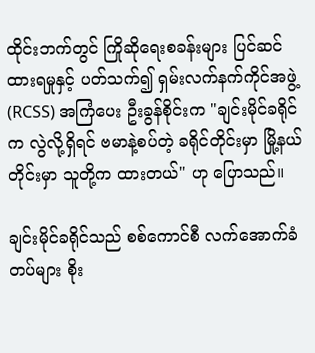ထိုင်းဘက်တွင် ကြိုဆိုရေးစခန်းများ ပြင်ဆင်ထားရမှုနှင့် ပတ်သက်၍ ရှမ်းလက်နက်ကိုင်အဖွဲ့ (RCSS) အကြံပေး ဦးခွန်စိုင်းက "ချင်းမိုင်ခရိုင်က လွဲလို့ရှိရင် ဗမာနဲ့စပ်တဲ့ ခရိုင်တိုင်းမှာ မြို့နယ်တိုင်းမှာ သူတို့က ထားတယ်" ဟု ပြောသည်။

ချင်းမိုင်ခရိုင်သည် စစ်ကောင်စီ လက်အောက်ခံတပ်များ စိုး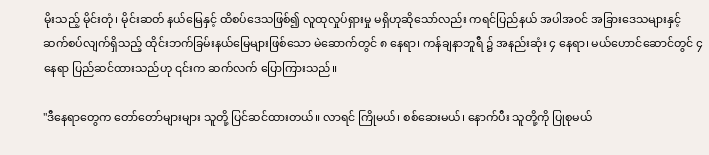မိုးသည့် မိုင်းတုံ၊ မိုင်းဆတ် နယ်မြေနှင့် ထိစပ်ဒေသဖြစ်၍ လူထုလှုပ်ရှားမှု မရှိဟုဆိုသော်လည်း ကရင်ပြည်နယ် အပါအဝင် အခြားဒေသများနှင့် ဆက်စပ်လျက်ရှိသည့် ထိုင်းဘက်ခြမ်းနယ်မြေများဖြစ်သော မဲ‌ဆောက်တွင် ၈ နေရာ၊ ကန်ချနာဘူရီ ၌ အနည်းဆုံး ၄ နေရာ၊ မယ်ဟောင်ဆောင်တွင် ၄ နေရာ ပြည်ဆင်ထားသည်ဟု ၎င်းက ဆက်လက် ပြောကြားသည်။

"ဒီနေရာတွေက တော်တော်များများ သူတို့ ပြင်ဆင်ထားတယ်။ လာရင် ကြိုမယ်၊ စစ်ဆေးမယ်၊ နောက်ပီး သူတို့ကို ပြုစုမယ်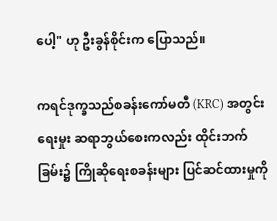ပေါ့" ဟု ဦးခွန်စိုင်းက ပြောသည်။

ကရင်ဒုက္ခသည်စခန်းကော်မတီ (KRC) အတွင်းရေးမှုး ဆရာဘွယ်စေးကလည်း ထိုင်းဘက်ခြမ်း၌ ကြိုဆိုရေးစခန်းများ ပြင်ဆင်ထားမှုကို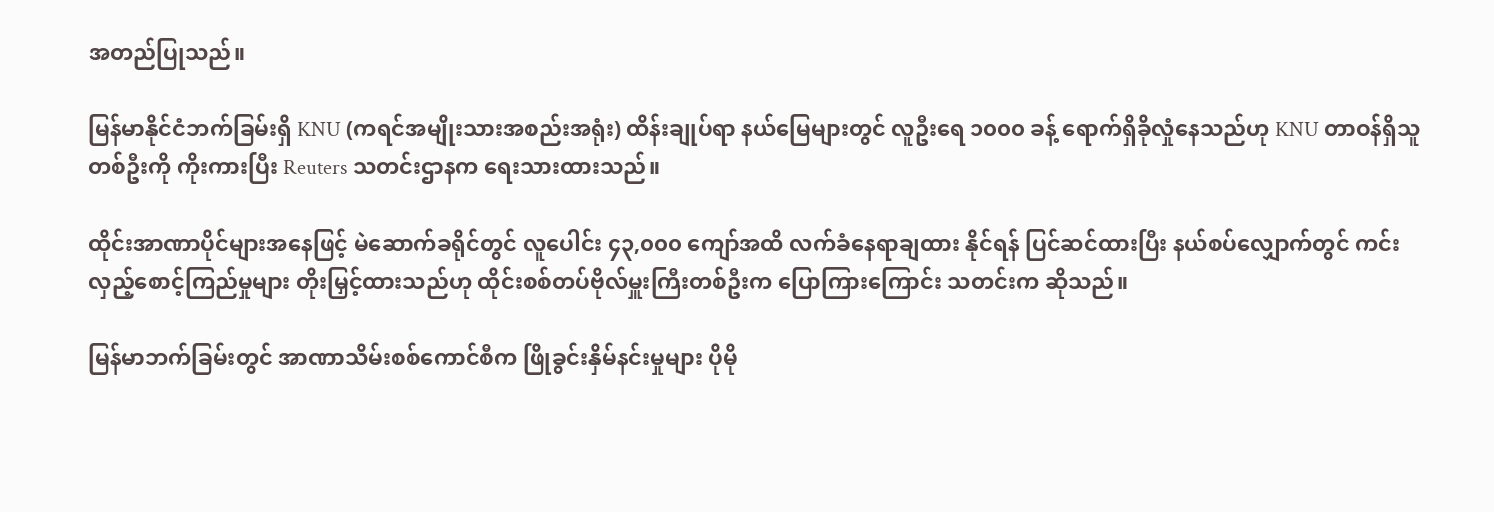အတည်ပြုသည်။

မြန်မာနိုင်ငံဘက်ခြမ်းရှိ KNU (ကရင်အမျိုးသားအစည်းအရုံး) ထိန်းချုပ်ရာ နယ်မြေများတွင် လူဦးရေ ၁၀၀၀ ခန့် ရောက်ရှိခိုလှုံနေသည်ဟု KNU တာဝန်ရှိသူတစ်ဦးကို ကိုးကားပြီး Reuters သတင်းဌာနက ရေးသားထားသည်။

ထိုင်းအာဏာပိုင်များအနေဖြင့် မဲဆောက်ခရိုင်တွင် လူပေါင်း ၄၃,၀၀၀ ကျော်အထိ လက်ခံနေရာချထား နိုင်ရန် ပြင်ဆင်ထားပြီး နယ်စပ်လျှောက်တွင် ကင်းလှည့်စောင့်ကြည်မှုများ တိုးမြှင့်ထားသည်ဟု ထိုင်းစစ်တပ်ဗိုလ်မှူးကြီးတစ်ဦးက ပြောကြားကြောင်း သတင်းက ဆိုသည်။

မြန်မာဘက်ခြမ်းတွင် အာဏာသိမ်းစစ်ကောင်စီက ဖြိုခွင်းနှိမ်နင်းမှုများ ပိုမို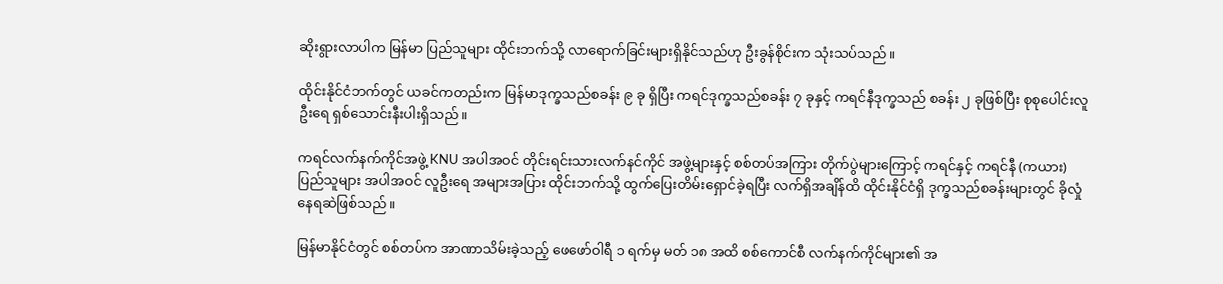ဆိုးရွားလာပါက မြန်မာ ပြည်သူများ ထိုင်းဘက်သို့ လာရောက်ခြင်းများရှိနိုင်သည်ဟု ဦးခွန်စိုင်းက သုံးသပ်သည်။

ထိုင်းနိုင်ငံဘက်တွင် ယခင်ကတည်းက မြန်မာဒုက္ခသည်စခန်း ၉ ခု ရှိပြီး ကရင်ဒုက္ခသည်စခန်း ၇ ခုနှင့် ကရင်နီဒုက္ခသည် စခန်း ၂ ခုဖြစ်ပြီး စုစုပေါင်းလူဦးရေ ရှစ်သောင်းနီးပါးရှိသည်။

ကရင်လက်နက်ကိုင်အဖွဲ့ KNU အပါအဝင် တိုင်းရင်းသားလက်နင်ကိုင် အဖွဲ့များနှင့် စစ်တပ်အကြား တိုက်ပွဲများကြောင့် ကရင်နှင့် ကရင်နီ (ကယား) ပြည်သူများ အပါအဝင် လူဦးရေ အများအပြား ထိုင်းဘက်သို့ ထွက်ပြေးတိမ်းရှောင်ခဲ့ရပြီး လက်ရှိအချိန်ထိ ထိုင်းနိုင်ငံရှိ ဒုက္ခသည်စခန်းများတွင် ခိုလှုံနေရဆဲဖြစ်သည်။

မြန်မာနိုင်ငံတွင် စစ်တပ်က အာဏာသိမ်းခဲ့သည့် ဖေဖော်ဝါရီ ၁ ရက်မှ မတ် ၁၈ အထိ စစ်ကောင်စီ လက်နက်ကိုင်များ၏ အ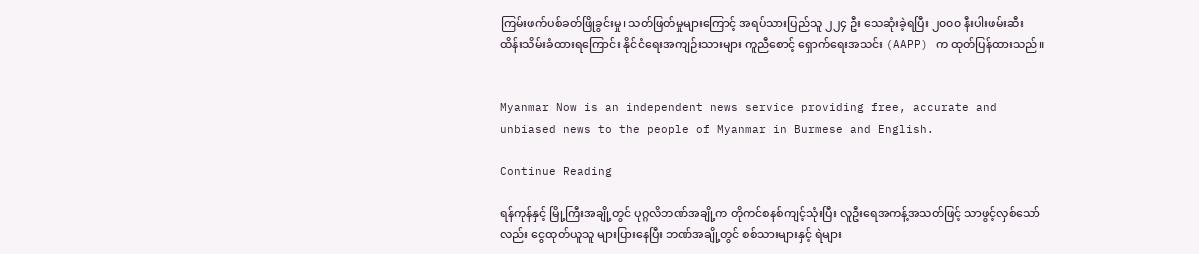ကြမ်းဖက်ပစ်ခတ်ဖြိုခွင်းမှု၊ သတ်ဖြတ်မှုများကြောင့် အရပ်သားပြည်သူ ၂၂၄ ဦး သေဆုံးခဲ့ရပြီး ၂၀၀၀ နီးပါးဖမ်းဆီးထိန်းသိမ်းခံထားရကြောင်း နိုင်ငံရေးအကျဉ်းသားများ ကူညီစောင့် ရှောက်ရေးအသင်း (AAPP) က ထုတ်ပြန်ထားသည်။


Myanmar Now is an independent news service providing free, accurate and unbiased news to the people of Myanmar in Burmese and English.

Continue Reading

ရန်ကုန်နှင့် မြို့ကြီးအချို့တွင် ပုဂ္ဂလိဘဏ်အချို့က တိုကင်စနစ်ကျင့်သုံးပြီး လူဦးရေအကန့်အသတ်ဖြင့် သာဖွင့်လှစ်သော်လည်း ငွေထုတ်ယူသူ များပြားနေပြီး ဘဏ်အချို့တွင် စစ်သားများနှင့် ရဲများ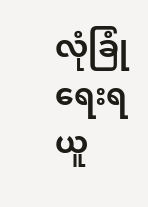လုံခြုံရေးရယူ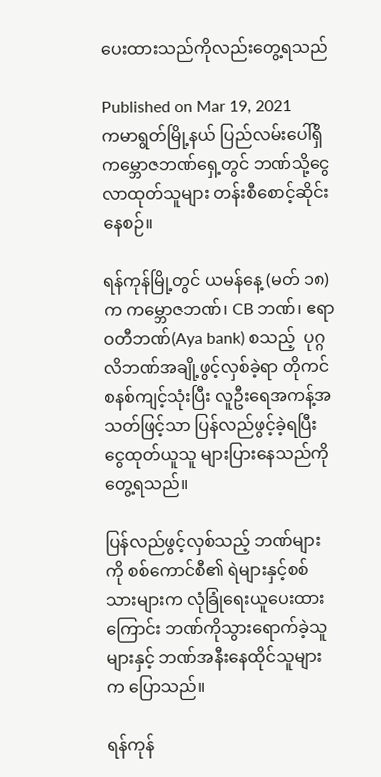ပေးထားသည်ကိုလည်းတွေ့ရသည်

Published on Mar 19, 2021
ကမာရွတ်မြို့နယ် ပြည်လမ်းပေါ်ရှိ ကမ္ဘောဇဘဏ်ရှေ့တွင် ဘဏ်သို့ငွေလာထုတ်သူများ တန်းစီစောင့်ဆိုင်းနေစဉ်။

ရန်ကုန်မြို့တွင် ယမန်နေ့ (မတ် ၁၈) က ကမ္ဘောဇဘဏ်၊ CB ဘဏ်၊ ဧရာဝတီဘဏ်(Aya bank) စသည့်  ပုဂ္ဂလိဘဏ်အချို့ဖွင့်လှစ်ခဲ့ရာ တိုကင်စနစ်ကျင့်သုံးပြီး လူဦးရေအကန့်အသတ်ဖြင့်သာ ပြန်လည်ဖွင့်ခဲ့ရပြီး ငွေထုတ်ယူသူ များပြားနေသည်ကို တွေ့ရသည်။

ပြန်လည်ဖွင့်လှစ်သည့် ဘဏ်များကို စစ်ကောင်စီ၏ ရဲများနှင့်စစ်သားများက လုံခြုံရေးယူပေးထားကြောင်း ဘဏ်ကိုသွားရောက်ခဲ့သူများနှင့် ဘဏ်အနီးနေထိုင်သူများက ပြောသည်။

ရန်ကုန်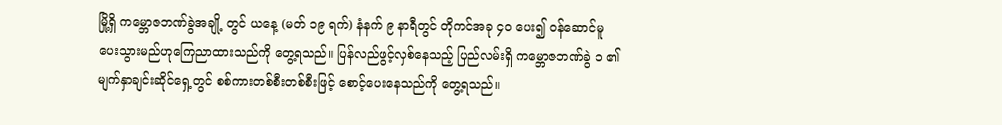မြို့ရှိ ကမ္ဘောဇဘဏ်ခွဲအချို့ တွင် ယနေ့ (မတ် ၁၉ ရက်) နံနက် ၉ နာရီတွင် တိုကင်အခု ၄၀ ပေး၍ ဝန်ဆောင်မူပေးသွားမည်ဟုကြေညာထားသည်ကို တွေ့ရသည်။ ပြန်လည်ဖွင့်လှစ်နေသည့် ပြည်လမ်းရှိ ကမ္ဘောဇဘဏ်ခွဲ ၁ ၏ မျက်နှာချင်းဆိုင်ရှေ့တွင် စစ်ကားတစ်စီးတစ်စီးဖြင့် စောင့်ပေးနေသည်ကို တွေ့ရသည်။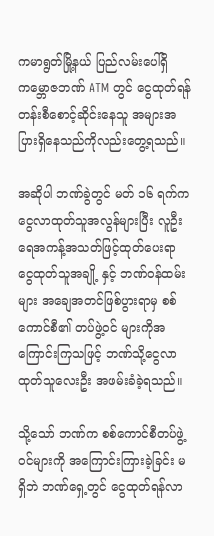ကမာရွတ်မြို့နယ် ပြည်လမ်းပေါ်ရှိ ကမ္ဘောဇဘဏ် ATM တွင် ငွေထုတ်ရန် တန်းစီစောင့်ဆိုင်းနေသူ အများအပြားရှိနေသည်ကိုလည်းတွေ့ရသည်။

အဆိုပါ ဘဏ်ခွဲတွင် မတ် ၁၆ ရက်က ငွေလာထုတ်သူအလွန်များပြီး လူဦးရေအကန့်အသတ်ဖြင့်ထုတ်ပေးရာ ငွေထုတ်သူအချို့ နှင့် ဘဏ်ဝန်ထမ်းများ အချေအတင်ဖြစ်ပွားရာမှ စစ်ကောင်စီ၏ တပ်ဖွဲ့ဝင် များကိုအကြောင်းကြသဖြင့် ဘဏ်သို့ငွေလာထုတ်သူလေးဦး အဖမ်းခံခဲ့ရသည်။

သို့သော် ဘဏ်က စစ်ကောင်စီတပ်ဖွဲ့ဝင်များကို အကြောင်းကြားခဲ့ခြင်း မရှိဘဲ ဘဏ်ရှေ့တွင် ငွေထုတ်ရန်လာ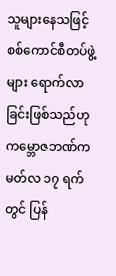သူများနေသဖြင့် စစ်ကောင်စီတပ်ဖွဲ့များ ရောက်လာခြင်းဖြစ်သည်ဟု ကမ္ဘောဇဘဏ်က မတ်လ ၁၇ ရက်တွင် ပြန်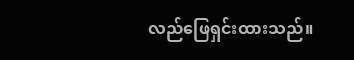လည်ဖြေရှင်းထားသည်။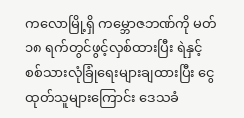ကလောမြို့ရှိ ကမ္ဘောဇဘဏ်ကို မတ် ၁၈ ရက်တွင်ဖွင့်လှစ်ထားပြီး ရဲနှင့် စစ်သားလုံခြုံရေးများချထားပြီး ငွေထုတ်သူများကြောင်း ဒေသခံ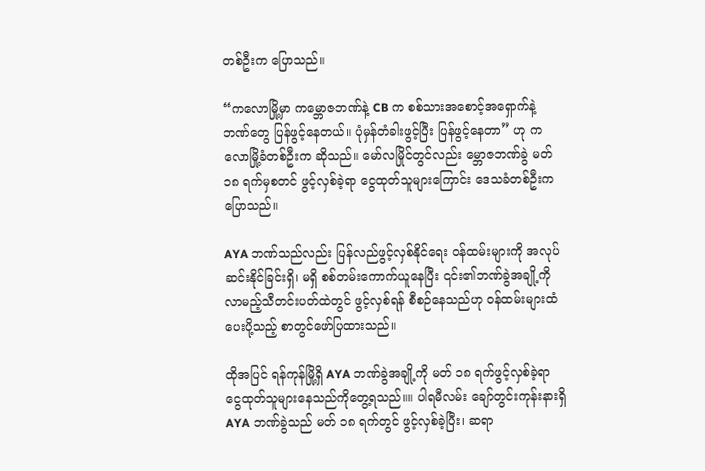တစ်ဦးက ပြောသည်။

“ကလောမြို့မှာ ကမ္ဘောဇဘဏ်နဲ့ CB က စစ်သားအစောင့်အရှောက်နဲ့ ဘဏ်တွေ ပြန်ဖွင့်နေတယ်။ ပုံမှန်တံခါးဖွင့်ပြီး ပြန်ဖွင့်နေတာ” ဟု ကလောမြို့ခံတစ်ဦးက ဆိုသည်။ မော်လမြိုင်တွင်လည်း မ္ဘောဇဘဏ်ခွဲ မတ် ၁၈ ရက်မှစတင် ဖွင့်လှစ်ခဲ့ရာ ငွေထုတ်သူများကြောင်း ဒေသခံတစ်ဦးက ပြောသည်။

AYA ဘဏ်သည်လည်း ပြန်လည်ဖွင့်လှစ်နိုင်ရေး ဝန်ထမ်းများကို အလုပ်ဆင်းနိုင်ခြင်းရှိ၊ မရှိ စစ်တမ်းကောက်ယူနေပြီး ၎င်း၏ဘဏ်ခွဲအချို့ကို လာမည့်သီတင်းပတ်ထဲတွင် ဖွင့်လှစ်ရန် စီစဉ်နေသည်ဟု ဝန်ထမ်းများထံပေးပို့သည့် စာတွင်ဖော်ပြထားသည်။

ထိုအပြင် ရန်ကုန်မြို့ရှိ AYA ဘဏ်ခွဲအချို့ကို မတ် ၁၈ ရက်ဖွင့်လှစ်ခဲ့ရာ ငွေထုတ်သူများနေသည်ကိုတွေ့ရသည်။။ ပါရမီလမ်း ချော်တွင်းကုန်းနားရှိ AYA ဘဏ်ခွဲသည် မတ် ၁၈ ရက်တွင် ဖွင့်လှစ်ခဲ့ပြီး၊ ဆရာ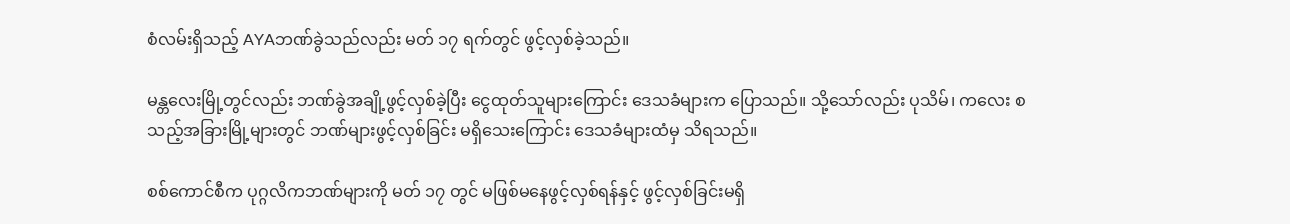စံလမ်းရှိသည့် AYAဘဏ်ခွဲသည်လည်း မတ် ၁၇ ရက်တွင် ဖွင့်လှစ်ခဲ့သည်။

မန္တလေးမြို့တွင်လည်း ဘဏ်ခွဲအချို့ဖွင့်လှစ်ခဲ့ပြီး ငွေထုတ်သူများကြောင်း ဒေသခံများက ပြောသည်။ သို့သော်လည်း ပုသိမ်၊ ကလေး စသည့်အခြားမြို့များတွင် ဘဏ်များဖွင့်လှစ်ခြင်း မရှိသေးကြောင်း ဒေသခံများထံမှ သိရသည်။

စစ်ကောင်စီက ပုဂ္ဂလိကဘဏ်များကို မတ် ၁၇ တွင် မဖြစ်မနေဖွင့်လှစ်ရန်နှင့် ဖွင့်လှစ်ခြင်းမရှိ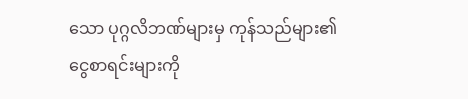သော ပုဂ္ဂလိဘဏ်များမှ ကုန်သည်များ၏ ငွေစာရင်းများကို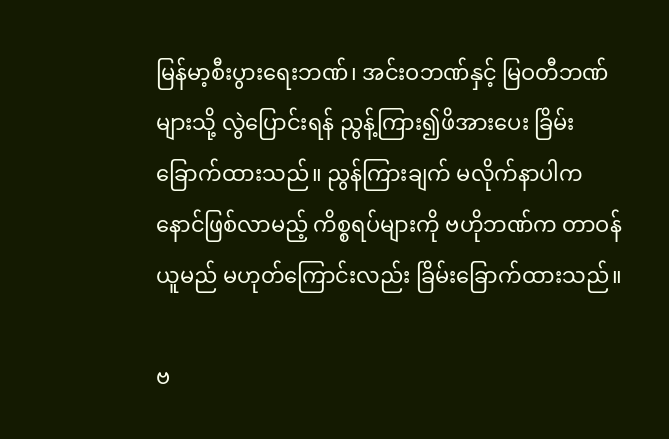မြန်မာ့စီးပွားရေးဘဏ်၊ အင်းဝဘဏ်နှင့် မြဝတီဘဏ်များသို့ လွဲပြောင်းရန် ညွန့်ကြား၍ဖိအားပေး ခြိမ်းခြောက်ထားသည်။ ညွန်ကြားချက် မလိုက်နာပါက နောင်ဖြစ်လာမည့် ကိစ္စရပ်များကို ဗဟိုဘဏ်က တာဝန်ယူမည် မဟုတ်ကြောင်းလည်း ခြိမ်းခြောက်ထားသည်။

ဗ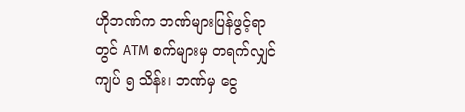ဟိုဘဏ်က ဘဏ်များပြန်ဖွင့်ရာတွင် ATM စက်များမှ တရက်လျှင်ကျပ် ၅ သိန်း၊ ဘဏ်မှ ငွေ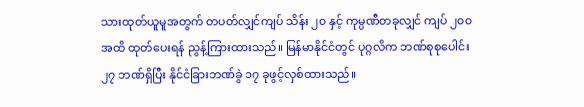သားထုတ်ယူမူအတွက် တပတ်လျှင်ကျပ် သိန်း ၂၀ နှင့် ကုမ္ပဏီတခုလျှင် ကျပ် ၂၀၀ အထိ ထုတ်ပေးရန် ညွန့်ကြားထားသည်။ မြန်မာနိုင်ငံတွင် ပုဂ္ဂလိက ဘဏ်စုစုပေါင်း ၂၇ ဘဏ်ရှိပြီး နိုင်ငံခြားဘဏ်ခွဲ ၁၇ ခုဖွင့်လှစ်ထားသည်။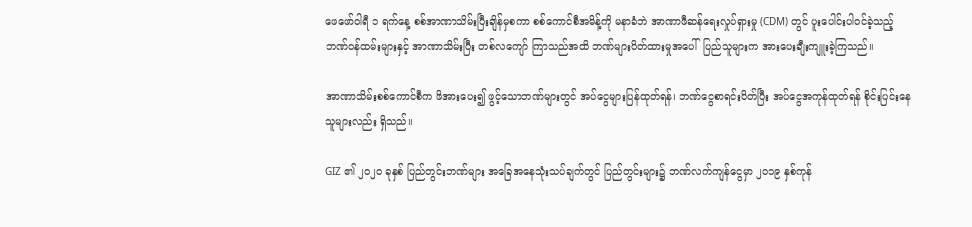ဖေဖော်ဝါရီ ၁ ရက်နေ့ စစ်အာဏာသိမ်းပြီးချိန်မှစကာ စစ်ကောင်စီအမိန့်ကို မနာခံဘဲ အာဏာဖီဆန်ရေးလှုပ်ရှားမှု (CDM) တွင် ပူးပေါင်းပါဝင်ခဲ့သည့် ဘဏ်ဝန်ထမ်းများနှင့် အာဏာသိမ်းပြီး တစ်လကျော် ကြာသည်အထိ ဘဏ်များပိတ်ထားမှုအပေါ်  ပြည်သူများက အားပေးချီးကျူးခဲ့ကြသည်။

အာဏာသိမ်းစစ်ကောင်စီက ဖိအားပေး၍ ဖွင့်သောဘဏ်များတွင် အပ်ငွေများပြန်ထုတ်ရန်၊ ဘဏ်ငွေစာရင်းပိတ်ပြီး အပ်ငွေအကုန်ထုတ်ရန် စိုင်းပြင်းနေသူများလည်း ရှိသည်။

GIZ ၏ ၂၀၂၀ ခုနှစ် ပြည်တွင်းဘဏ်များ အခြေအနေသုံးသပ်ချက်တွင် ပြည်တွင်းများ၌ ဘဏ်လက်ကျန်ငွေမှာ ၂၀၁၉ နှစ်ကုန်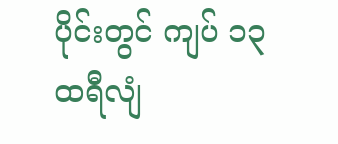ပိုင်းတွင် ကျပ် ၁၃ ထရီလျံ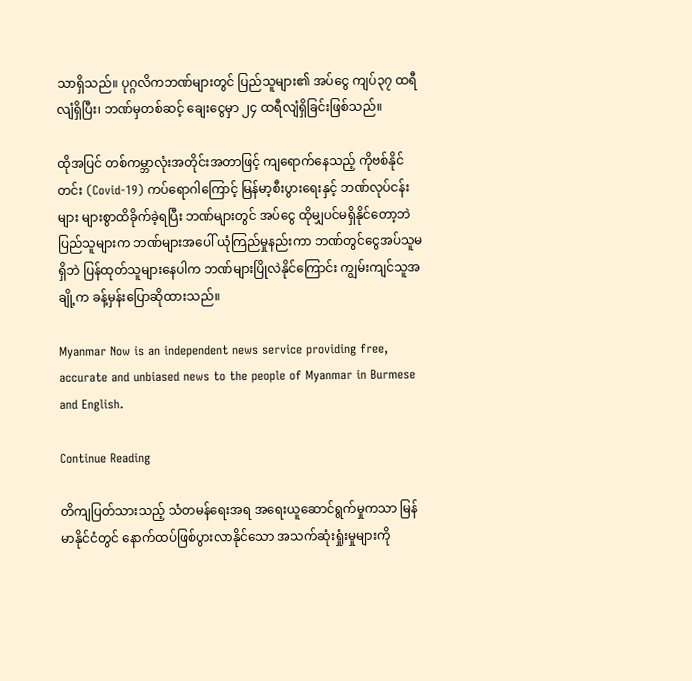သာရှိသည်။ ပုဂ္ဂလိကဘဏ်များတွင် ပြည်သူများ၏ အပ်ငွေ ကျပ်၃၇ ထရီလျံရှိပြီး၊ ဘဏ်မှတစ်ဆင့် ချေးငွေမှာ ၂၄ ထရီလျံရှိခြင်းဖြစ်သည်။

ထိုအပြင် တစ်ကမ္ဘာလုံးအတိုင်းအတာဖြင့် ကျရောက်နေသည့် ကိုဗစ်နိုင်တင်း (Covid-19) ကပ်ရောဂါကြောင့် မြန်မာ့စီးပွားရေးနှင့် ဘဏ်လုပ်ငန်းများ များစွာထိခိုက်ခဲ့ရပြီး ဘဏ်များတွင် အပ်ငွေ ထိုမျှပင်မရှိနိုင်တော့ဘဲ ပြည်သူများက ဘဏ်များအပေါ် ယုံကြည်မှုနည်းကာ ဘဏ်တွင်ငွေအပ်သူမရှိဘဲ ပြန်ထုတ်သူများနေပါက ဘဏ်များပြိုလဲနိုင်ကြောင်း ကျွမ်းကျင်သူအချို့က ခန့်မှန်းပြောဆိုထားသည်။

Myanmar Now is an independent news service providing free, accurate and unbiased news to the people of Myanmar in Burmese and English.

Continue Reading

တိကျပြတ်သားသည့် သံတမန်ရေးအရ အရေးယူဆောင်ရွက်မှုကသာ မြန်မာနိုင်ငံတွင် နောက်ထပ်ဖြစ်ပွားလာနိုင်သော အသက်ဆုံးရှုံးမှုများကို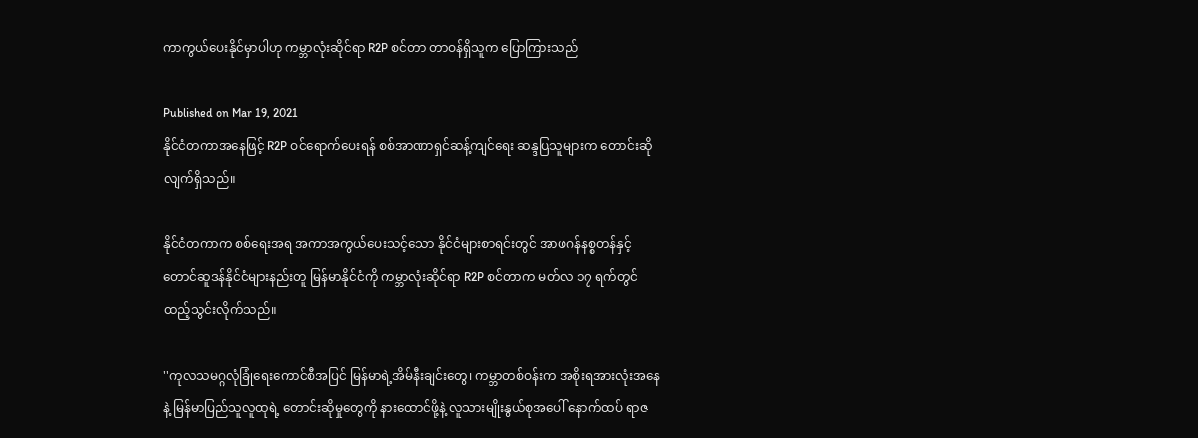ကာကွယ်ပေးနိုင်မှာပါဟု ကမ္ဘာလုံးဆိုင်ရာ R2P စင်တာ တာဝန်ရှိသူက ပြောကြားသည်

Published on Mar 19, 2021
နိုင်ငံတကာအနေဖြင့် R2P ဝင်ရောက်ပေးရန် စစ်အာဏာရှင်ဆန့်ကျင်ရေး ဆန္ဒပြသူများက တောင်းဆိုလျက်ရှိသည်။

နိုင်ငံတကာက စစ်ရေးအရ အကာအကွယ်ပေးသင့်သော နိုင်ငံများစာရင်းတွင် အာဖဂန်နစ္စတန်နှင့် တောင်ဆူဒန်နိုင်ငံများနည်းတူ မြန်မာနိုင်ငံကို ကမ္ဘာလုံးဆိုင်ရာ R2P စင်တာက မတ်လ ၁၇ ရက်တွင် ထည့်သွင်းလိုက်သည်။

''ကုလသမဂ္ဂလုံခြုံရေးကောင်စီအပြင် မြန်မာရဲ့အိမ်နီးချင်းတွေ၊ ကမ္ဘာတစ်ဝန်းက အစိုးရအားလုံးအနေနဲ့ မြန်မာပြည်သူလူထုရဲ့ တောင်းဆိုမှုတွေကို နားထောင်ဖို့နဲ့ လူသားမျိုးနွယ်စုအပေါ် နောက်ထပ် ရာဇ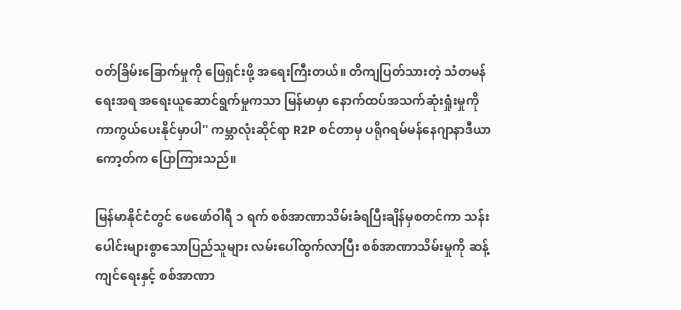ဝတ်ခြိမ်းခြောက်မှုကို ဖြေရှင်းဖို့ အရေးကြီးတယ်။ တိကျပြတ်သားတဲ့ သံတမန်ရေးအရ အရေးယူဆောင်ရွက်မှုကသာ မြန်မာမှာ နောက်ထပ်အသက်ဆုံးရှုံးမှုကို ကာကွယ်ပေးနိုင်မှာပါ'' ကမ္ဘာလုံးဆိုင်ရာ R2P စင်တာမှ ပရိုဂရမ်မန်နေဂျာနာဒီယာကော့တ်က ပြောကြားသည်။

မြန်မာနိုင်ငံတွင် ဖေဖော်ဝါရီ ၁ ရက် စစ်အာဏာသိမ်းခံရပြီးချိန်မှစတင်ကာ သန်းပေါင်းများစွာသောပြည်သူများ လမ်းပေါ်ထွက်လာပြီး စစ်အာဏာသိမ်းမှုကို ဆန့်ကျင်ရေးနှင့် စစ်အာဏာ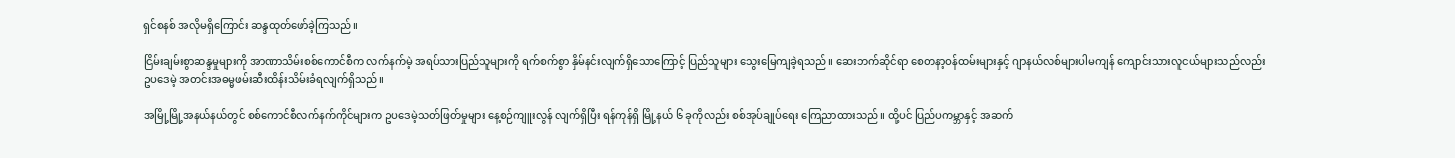ရှင်စနစ် အလိုမရှိကြောင်း ဆန္ဒထုတ်ဖော်ခဲ့ကြသည်။

ငြိမ်းချမ်းစွာဆန္ဒမှုများကို အာဏာသိမ်းစစ်ကောင်စီက လက်နက်မဲ့ အရပ်သားပြည်သူများကို ရက်စက်စွာ နှိမ်နင်းလျက်ရှိသောကြောင့် ပြည်သူများ သွေးမြေကျခဲ့ရသည်။ ဆေးဘက်ဆိုင်ရာ စေတနာ့ဝန်ထမ်းများနှင့် ဂျာနယ်လစ်များပါမကျန် ကျောင်းသားလူငယ်များသည်လည်း ဥပဒေမဲ့ အတင်းအဓမ္မဖမ်းဆီးထိန်းသိမ်းခံရလျက်ရှိသည်။

အမြို့မြို့အနယ်နယ်တွင် စစ်ကောင်စီလက်နက်ကိုင်များက ဥပဒေမဲ့သတ်ဖြတ်မှုများ နေ့စဉ်ကျူးလွန် လျက်ရှိပြီး ရန်ကုန်ရှိ မြို့နယ် ၆ ခုကိုလည်း စစ်အုပ်ချုပ်ရေး ကြေညာထားသည်။ ထို့ပင် ပြည်ပကမ္ဘာနှင့် အဆက်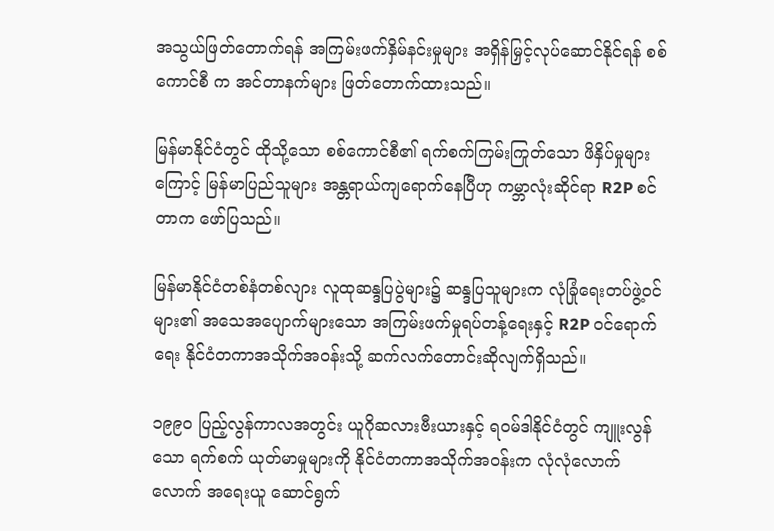အသွယ်ဖြတ်တောက်ရန် အကြမ်းဖက်နှိမ်နင်းမှုများ အရှိန်မြှင့်လုပ်ဆောင်နိုင်ရန် စစ်ကောင်စီ က အင်တာနက်များ ဖြတ်တောက်ထားသည်။

မြန်မာနိုင်ငံတွင် ထိုသို့သော စစ်ကောင်စီ၏ ရက်စက်ကြမ်းကြုတ်သော ဖိနှိပ်မှုများကြောင့် မြန်မာပြည်သူများ အန္တရာယ်ကျရောက်နေပြီဟု ကမ္ဘာလုံးဆိုင်ရာ R2P စင်တာက ဖော်ပြသည်။

မြန်မာနိုင်ငံတစ်နံတစ်လျား လူထုဆန္ဒပြပွဲများ၌ ဆန္ဒပြသူများက လုံခြုံရေးတပ်ဖွဲ့ဝင်များ၏ အသေအပျောက်များသော အကြမ်းဖက်မှုရပ်တန့်ရေးနှင့် R2P ဝင်ရောက်ရေး နိုင်ငံတကာအသိုက်အဝန်းသို့ ဆက်လက်တောင်းဆိုလျက်ရှိသည်။

၁၉၉၀ ပြည့်လွန်ကာလအတွင်း ယူဂိုဆလားဗီးယားနှင့် ရဝမ်ဒါနိုင်ငံတွင် ကျူးလွန်သော ရက်စက် ယုတ်မာမှုများကို နိုင်ငံတကာအသိုက်အဝန်းက လုံလုံလောက်လောက် အရေးယူ ဆောင်ရွက်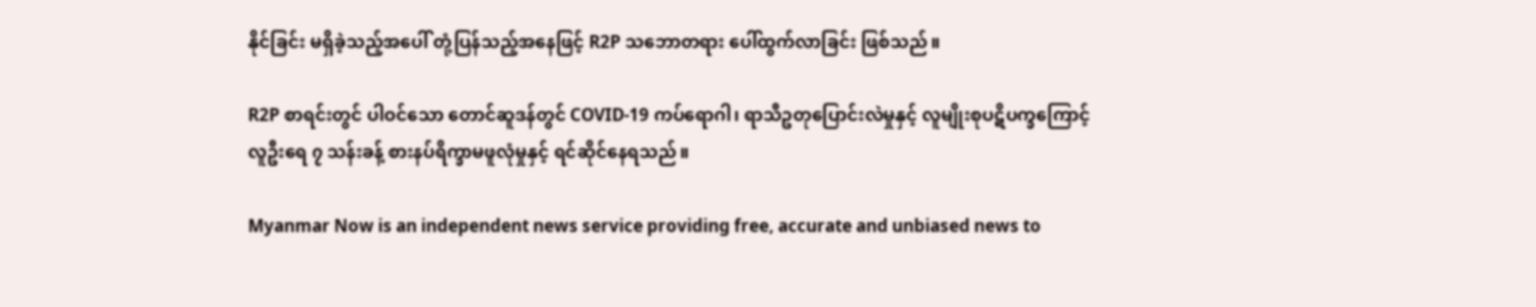နိုင်ခြင်း မရှိခဲ့သည့်အပေါ် တုံ့ပြန်သည့်အနေဖြင့် R2P သဘောတရား ပေါ်ထွက်လာခြင်း ဖြစ်သည်။

R2P စာရင်းတွင် ပါဝင်သော တောင်ဆူဒန်တွင် COVID-19 ကပ်ရောဂါ၊ ရာသီဥတုပြောင်းလဲမှုနှင့် လူမျိုးစုပဋိပက္ခကြောင့် လူဦးရေ ၇ သန်းခန့် စားနပ်ရိက္ခာမဖူလုံမှုနှင့် ရင်ဆိုင်နေရသည်။

Myanmar Now is an independent news service providing free, accurate and unbiased news to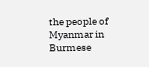the people of Myanmar in Burmese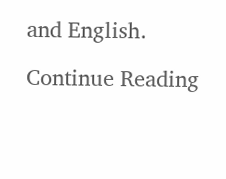and English.

Continue Reading